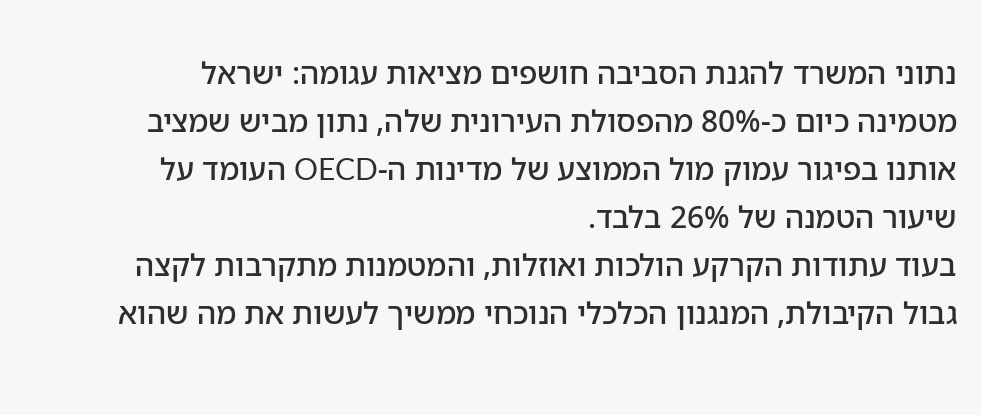נתוני המשרד להגנת הסביבה חושפים מציאות עגומה: ישראל מטמינה כיום כ-80% מהפסולת העירונית שלה, נתון מביש שמציב אותנו בפיגור עמוק מול הממוצע של מדינות ה-OECD העומד על שיעור הטמנה של 26% בלבד.
בעוד עתודות הקרקע הולכות ואוזלות, והמטמנות מתקרבות לקצה גבול הקיבולת, המנגנון הכלכלי הנוכחי ממשיך לעשות את מה שהוא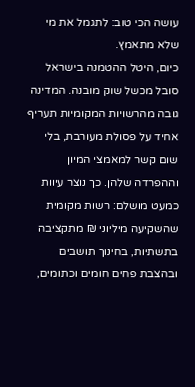עושה הכי טוב: לתגמל את מי שלא מתאמץ.
כיום, היטל ההטמנה בישראל סובל מכשל שוק מובנה. המדינה גובה מהרשויות המקומיות תעריף אחיד על פסולת מעורבת, בלי שום קשר למאמצי המיון וההפרדה שלהן. כך נוצר עיוות כמעט מושלם: רשות מקומית שהשקיעה מיליוני ₪ מתקציבה בתשתיות, בחינוך תושבים ובהצבת פחים חומים וכתומים,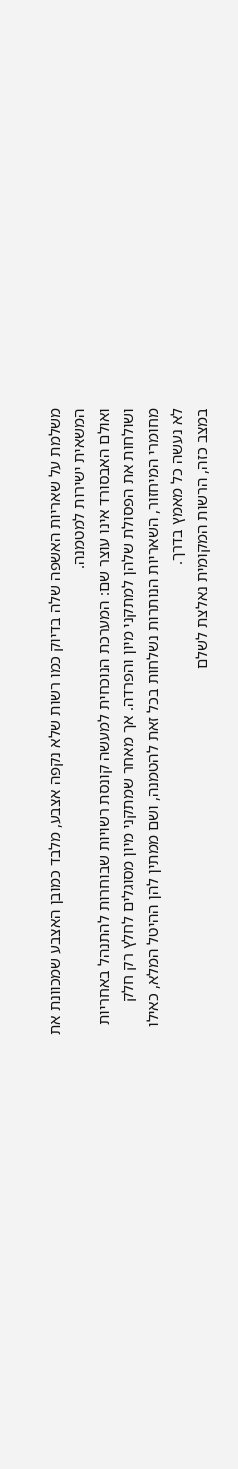משלמת על שאריות האשפה שלה בדיוק כמו רשות שלא נקפה אצבע, מלבד כמובן האצבע שמכוונת את המשאית ישירות למטמנה.
ואולם האבסורד אינו עוצר שם: המערכת הנוכחית למעשה קונסת רשויות שבוחרות להתנהל באחריות ושולחות את הפסולת שלהן למתקני מיון והפרדה. אך מאחר שמתקני מיון מסוגלים לחלץ רק חלק מחומרי המיחזור, השאריות הנותרות נשלחות בכל זאת להטמנה, ושם ממתין להן ההיטל המלא, כאילו לא נעשה כל מאמץ בדרך.
במצב כזה, הרשות המקומית נאלצת לשלם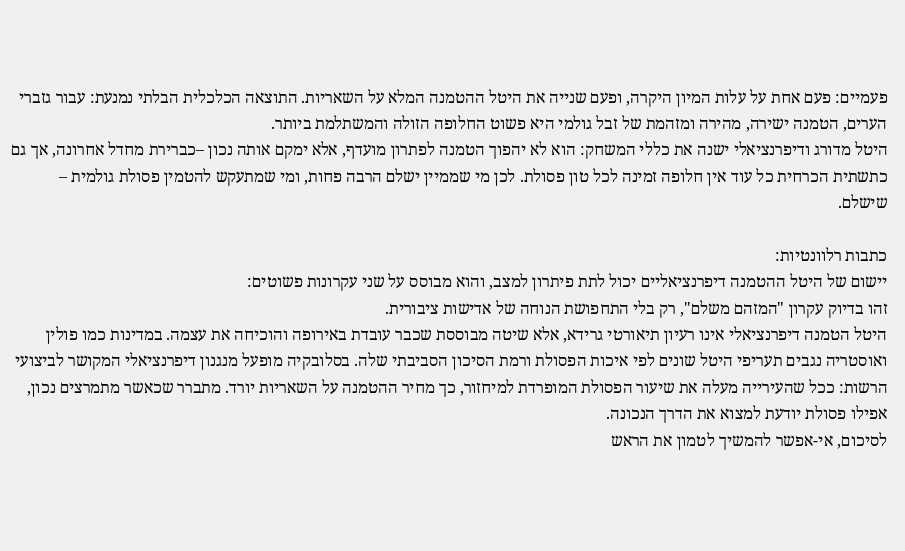פעמיים: פעם אחת על עלות המיון היקרה, ופעם שנייה את היטל ההטמנה המלא על השאריות. התוצאה הכלכלית הבלתי נמנעת: עבור גזברי הערים, הטמנה ישירה, מהירה ומזהמת של זבל גולמי היא פשוט החלופה הזולה והמשתלמת ביותר.
היטל מדורג ודיפרנציאלי ישנה את כללי המשחק: הוא לא יהפוך הטמנה לפתרון מועדף, אלא ימקם אותה נכון –כברירת מחדל אחרונה, אך גם כתשתית הכרחית כל עוד אין חלופה זמינה לכל טון פסולת. לכן מי שממיין ישלם הרבה פחות, ומי שמתעקש להטמין פסולת גולמית – שישלם.

כתבות רלוונטיות:
יישום של היטל ההטמנה דיפרנציאליים יכול לתת פיתרון למצב, והוא מבוסס על שני עקרונות פשוטים:
זהו בדיוק עקרון "המזהם משלם", רק בלי התחפושת הנוחה של אדישות ציבורית.
היטל הטמנה דיפרנציאלי אינו רעיון תיאורטי גרידא, אלא שיטה מבוססת שכבר עובדת באירופה והוכיחה את עצמה. במדינות כמו פולין ואוסטריה נגבים תעריפי היטל שונים לפי איכות הפסולת ורמת הסיכון הסביבתי שלה. בסלובקיה מופעל מנגנון דיפרנציאלי המקושר לביצועי הרשות: ככל שהעירייה מעלה את שיעור הפסולת המופרדת למיחזור, כך מחיר ההטמנה על השאריות יורד. מתברר שכאשר מתמרצים נכון, אפילו פסולת יודעת למצוא את הדרך הנכונה.
לסיכום, אי-אפשר להמשיך לטמון את הראש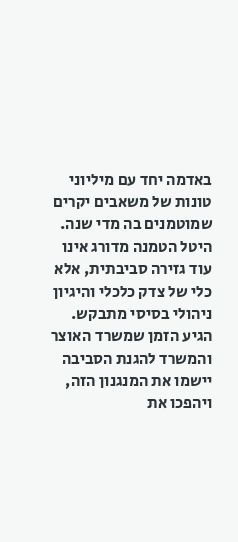באדמה יחד עם מיליוני טונות של משאבים יקרים שמוטמנים בה מדי שנה. היטל הטמנה מדורג אינו עוד גזירה סביבתית, אלא כלי של צדק כלכלי והיגיון ניהולי בסיסי מתבקש. הגיע הזמן שמשרד האוצר והמשרד להגנת הסביבה יישמו את המנגנון הזה, ויהפכו את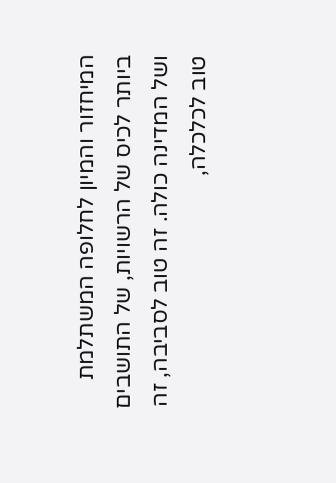המיחזור והמיון לחלופה המשתלמת ביותר לכיס של הרשויות, של התושבים ושל המדינה כולה. זה טוב לסביבה, זה טוב לכלכלה,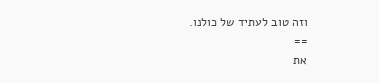וזה טוב לעתיד של כולנו.
==
את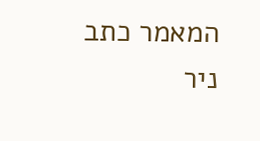המאמר כתב ניר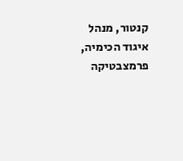קנטור, מנהל איגוד הכימיה, פרמצבטיקה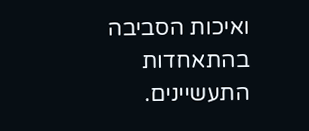ואיכות הסביבה בהתאחדות התעשיינים.